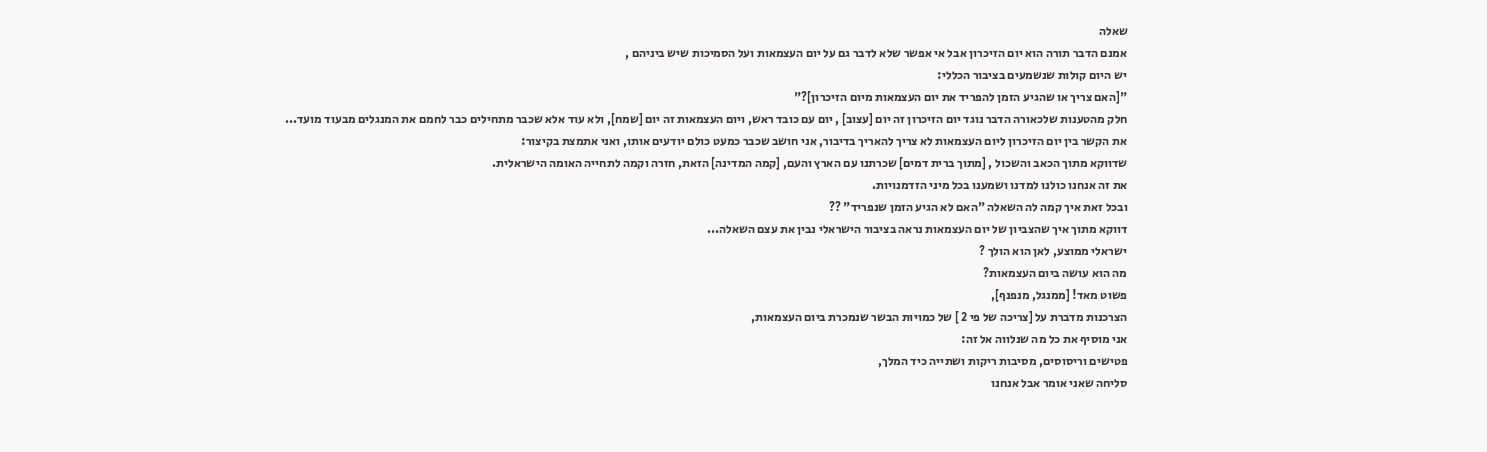שאלה
אמנם הדבר תורה הוא יום הזיכרון אבל אי אפשר שלא לדבר גם על יום העצמאות ועל הסמיכות שיש ביניהם ,
יש היום קולות שנשמעים בציבור הכללי:
"[האם צריך או שהגיע הזמן להפריד את יום העצמאות מיום הזיכרון]?"
חלק מהטענות שלכאורה הדבר נוגד יום הזיכרון זה יום [עצוב] , יום עם כובד ראש, ויום העצמאות זה יום [שמח], ולא עוד אלא שכבר מתחילים כבר לחמם את המנגלים מבעוד מועד...
את הקשר בין יום הזיכרון ליום העצמאות לא צריך להאריך בדיבור, אני חושב שכבר כמעט כולם יודעים אותו, ואני אתמצת בקיצור:
שדווקא מתוך הכאב והשכול , [מתוך ברית דמים] שכרתנו עם הארץ והעם, [קמה המדינה] הזאת, חזרה וקמה לתחייה האומה הישראלית.
את זה אנחנו כולנו למדנו ושמענו בכל מיני הזדמנויות.
ובכל זאת איך קמה לה השאלה "האם לא הגיע הזמן שנפריד" ??
דווקא מתוך איך שהצביון של יום העצמאות נראה בציבור הישראלי נבין את עצם השאלה...
ישראלי ממוצע, לאן הוא הולך ?
מה הוא עושה ביום העצמאות?
פשוט מאד! [ממנגל, מנפנף],
הצרכנות מדברת על [צריכה של פי 2 ] של כמויות הבשר שנמכרת ביום העצמאות,
אני מוסיף את כל מה שנלווה אל זה:
פטישים וריסוסים, מסיבות ריקות ושתייה כיד המלך,
סליחה שאני אומר אבל אנחנו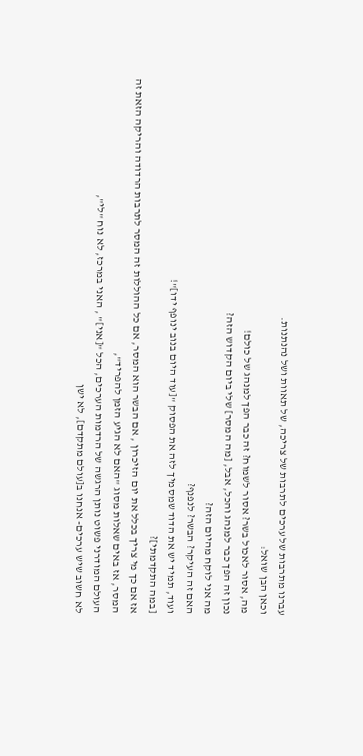עברנו מתרבות של ערכים לתרבות של צריכה, של תאוות ושל נהנתנות.
וכאן הבן שואל:
מה, אסור לאכול בשר? אסור לשמוח? זה כבר הפך למנהג של כולם!
נכון זה הפך כבר למנהג והכל, אבל, [מה המסר] שלי ביום הקדוש הזה?
מה אני לוקח מהיום הזה?
האם זה העיקר? הבשר? לנפנף?
ועוד, תמיד יש את הדוד שמסמיך לזה את הפסוק "[עוד היום בנוב ינופף ידו]"!
[במה התקדמתי]?
אז אם כך מי צריך בכלל את יום הזיכרון , אם הבשר הוא המסר, אם כל ההוללות זה המסר לתרבות הרדודה והריקה הזאת זה המסר, אז באים שאלות מסוג "האם לא הגיע הזמן להפריד",
העולם המודרני פשוט נותן הרגשה של הרדמות הערכים, הכל "[אני]" , האני במרכז, לא נוח "לי",
לא חשוב שיש ערכים- אנחנו ב[עולם מתקדם], לא ישן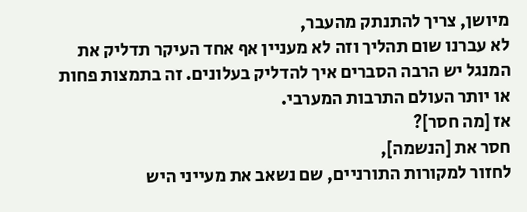מיושן, צריך להתנתק מהעבר,
לא עברנו שום תהליך וזה לא מעניין אף אחד העיקר תדליק את המנגל יש הרבה הסברים איך להדליק בעלונים. זה בתמצות פחות או יותר העולם התרבות המערבי.
אז [מה חסר]?
חסר את [הנשמה],
לחזור למקורות התורניים, שם נשאב את מעייני היש